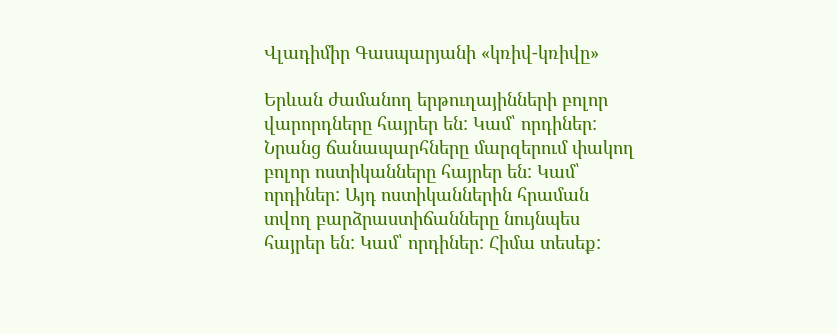Վլադիմիր Գասպարյանի «կռիվ-կռիվը»

Երևան ժամանող երթուղայինների բոլոր վարորդները հայրեր են: Կամ՝ որդիներ: Նրանց ճանապարհները մարզերում փակող բոլոր ոստիկանները հայրեր են: Կամ՝ որդիներ: Այդ ոստիկաններին հրաման տվող բարձրաստիճանները նույնպես հայրեր են: Կամ՝ որդիներ: Հիմա տեսեք: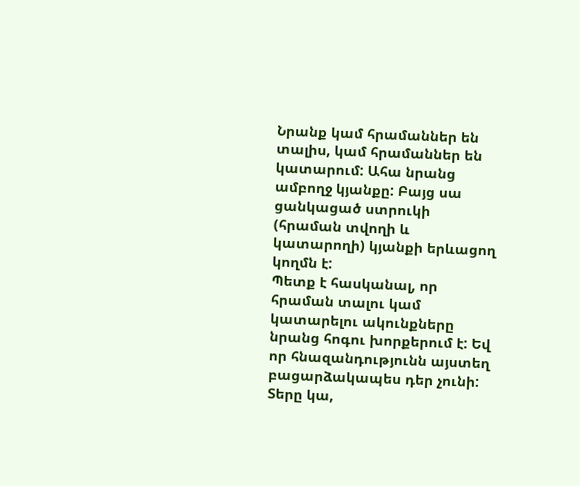Նրանք կամ հրամաններ են տալիս, կամ հրամաններ են կատարում: Ահա նրանց ամբողջ կյանքը: Բայց սա ցանկացած ստրուկի (հրաման տվողի և կատարողի) կյանքի երևացող կողմն է:
Պետք է հասկանալ, որ հրաման տալու կամ կատարելու ակունքները նրանց հոգու խորքերում է: Եվ որ հնազանդությունն այստեղ բացարձակապես դեր չունի: Տերը կա,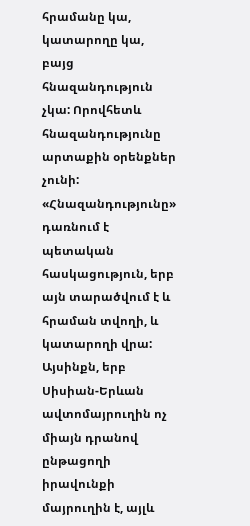հրամանը կա, կատարողը կա, բայց հնազանդություն չկա: Որովհետև հնազանդությունը արտաքին օրենքներ չունի: «Հնազանդությունը» դառնում է պետական հասկացություն, երբ այն տարածվում է և հրաման տվողի, և կատարողի վրա: Այսինքն, երբ Սիսիան-Երևան ավտոմայրուղին ոչ միայն դրանով ընթացողի իրավունքի մայրուղին է, այլև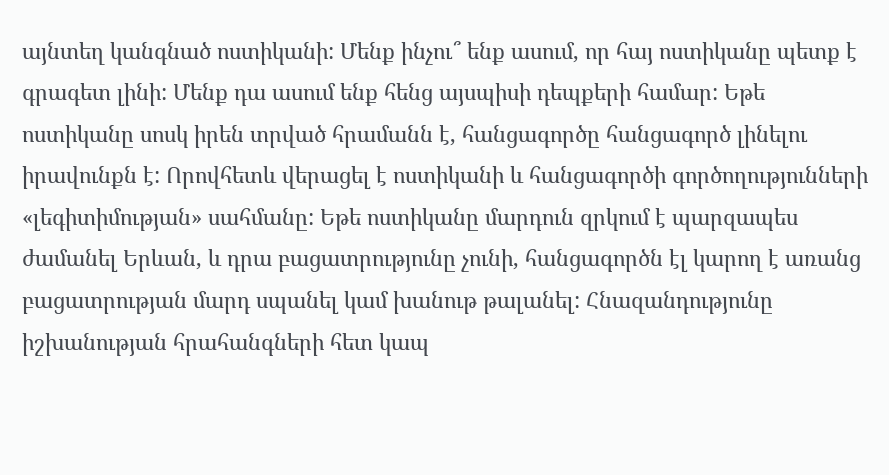այնտեղ կանգնած ոստիկանի: Մենք ինչու՞ ենք ասում, որ հայ ոստիկանը պետք է գրագետ լինի: Մենք դա ասում ենք հենց այսպիսի դեպքերի համար: Եթե ոստիկանը սոսկ իրեն տրված հրամանն է, հանցագործը հանցագործ լինելու իրավունքն է: Որովհետև վերացել է ոստիկանի և հանցագործի գործողությունների «լեգիտիմության» սահմանը: Եթե ոստիկանը մարդուն զրկում է պարզապես ժամանել Երևան, և դրա բացատրությունը չունի, հանցագործն էլ կարող է առանց բացատրության մարդ սպանել կամ խանութ թալանել: Հնազանդությունը իշխանության հրահանգների հետ կապ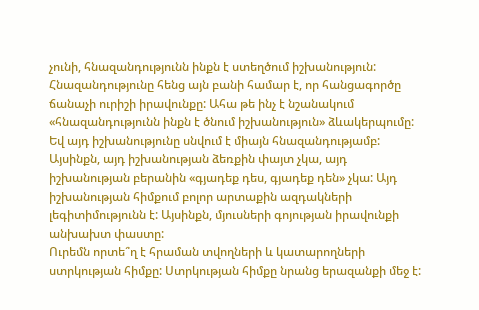չունի, հնազանդությունն ինքն է ստեղծում իշխանություն: Հնազանդությունը հենց այն բանի համար է, որ հանցագործը ճանաչի ուրիշի իրավունքը: Ահա թե ինչ է նշանակում «հնազանդությունն ինքն է ծնում իշխանություն» ձևակերպումը: Եվ այդ իշխանությունը սնվում է միայն հնազանդությամբ: Այսինքն, այդ իշխանության ձեռքին փայտ չկա, այդ իշխանության բերանին «գյադեք դես, գյադեք դեն» չկա: Այդ իշխանության հիմքում բոլոր արտաքին ազդակների լեգիտիմությունն է: Այսինքն, մյուսների գոյության իրավունքի անխախտ փաստը:
Ուրեմն որտե՞ղ է հրաման տվողների և կատարողների ստրկության հիմքը: Ստրկության հիմքը նրանց երազանքի մեջ է: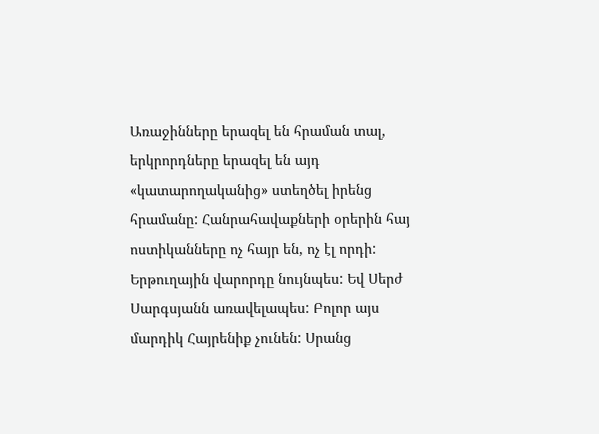Առաջինները երազել են հրաման տալ, երկրորդները երազել են այդ «կատարողականից» ստեղծել իրենց հրամանը: Հանրահավաքների օրերին հայ ոստիկանները ոչ հայր են, ոչ էլ որդի: Երթուղային վարորդը նույնպես: Եվ Սերժ Սարգսյանն առավելապես: Բոլոր այս մարդիկ Հայրենիք չունեն: Սրանց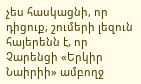չես հասկացնի, որ դիցուք, շումերի լեզուն հայերենն է, որ Չարենցի «Երկիր Նաիրիի» ամբողջ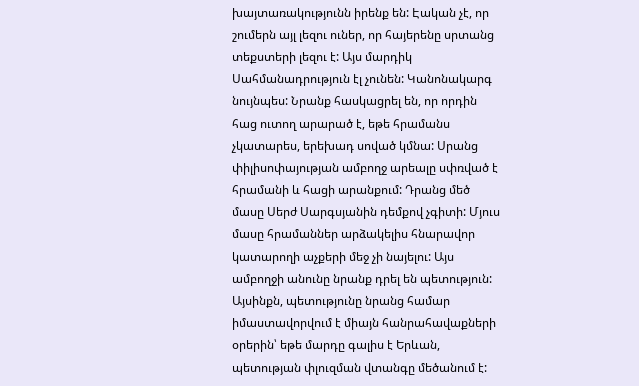խայտառակությունն իրենք են: Էական չէ, որ շումերն այլ լեզու ուներ, որ հայերենը սրտանց տեքստերի լեզու է: Այս մարդիկ Սահմանադրություն էլ չունեն: Կանոնակարգ նույնպես: Նրանք հասկացրել են, որ որդին հաց ուտող արարած է, եթե հրամանս չկատարես, երեխադ սոված կմնա: Սրանց փիլիսոփայության ամբողջ արեալը սփռված է հրամանի և հացի արանքում: Դրանց մեծ մասը Սերժ Սարգսյանին դեմքով չգիտի: Մյուս մասը հրամաններ արձակելիս հնարավոր կատարողի աչքերի մեջ չի նայելու: Այս ամբողջի անունը նրանք դրել են պետություն: Այսինքն, պետությունը նրանց համար իմաստավորվում է միայն հանրահավաքների օրերին՝ եթե մարդը գալիս է Երևան, պետության փլուզման վտանգը մեծանում է: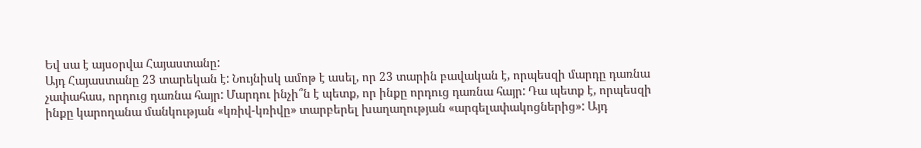Եվ սա է այսօրվա Հայաստանը:
Այդ Հայաստանը 23 տարեկան է: Նույնիսկ ամոթ է ասել, որ 23 տարին բավական է, որպեսզի մարդը դառնա չափահաս, որդուց դառնա հայր: Մարդու ինչի՞ն է պետք, որ ինքը որդուց դառնա հայր: Դա պետք է, որպեսզի ինքը կարողանա մանկության «կռիվ-կռիվը» տարբերել խաղաղության «արգելափակոցներից»: Այդ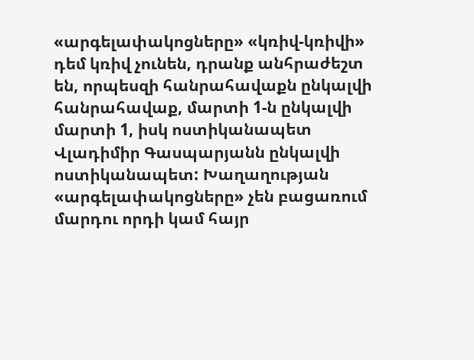«արգելափակոցները» «կռիվ-կռիվի» դեմ կռիվ չունեն, դրանք անհրաժեշտ են, որպեսզի հանրահավաքն ընկալվի հանրահավաք, մարտի 1-ն ընկալվի մարտի 1, իսկ ոստիկանապետ Վլադիմիր Գասպարյանն ընկալվի ոստիկանապետ: Խաղաղության «արգելափակոցները» չեն բացառում մարդու որդի կամ հայր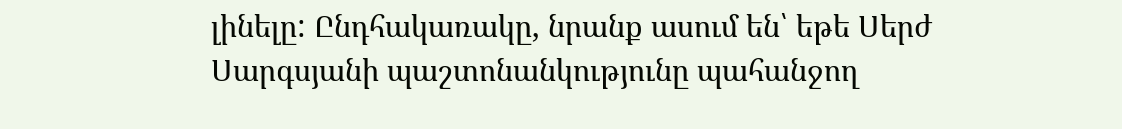լինելը: Ընդհակառակը, նրանք ասում են՝ եթե Սերժ Սարգսյանի պաշտոնանկությունը պահանջող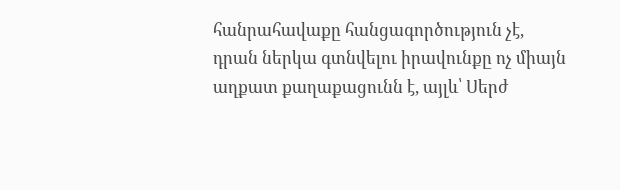հանրահավաքը հանցագործություն չէ, դրան ներկա գտնվելու իրավունքը ոչ միայն աղքատ քաղաքացունն է, այլև՝ Սերժ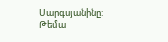Սարգսյանինը:
Թեմա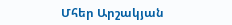Մհեր Արշակյան